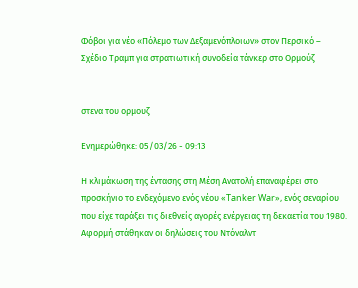Φόβοι για νέο «Πόλεμο των Δεξαμενόπλοιων» στον Περσικό – Σχέδιο Τραμπ για στρατιωτική συνοδεία τάνκερ στο Ορμούζ


στενα του ορμουζ

Ενημερώθηκε: 05/03/26 - 09:13

Η κλιμάκωση της έντασης στη Μέση Ανατολή επαναφέρει στο προσκήνιο το ενδεχόμενο ενός νέου «Tanker War», ενός σεναρίου που είχε ταράξει τις διεθνείς αγορές ενέργειας τη δεκαετία του 1980. Αφορμή στάθηκαν οι δηλώσεις του Ντόναλντ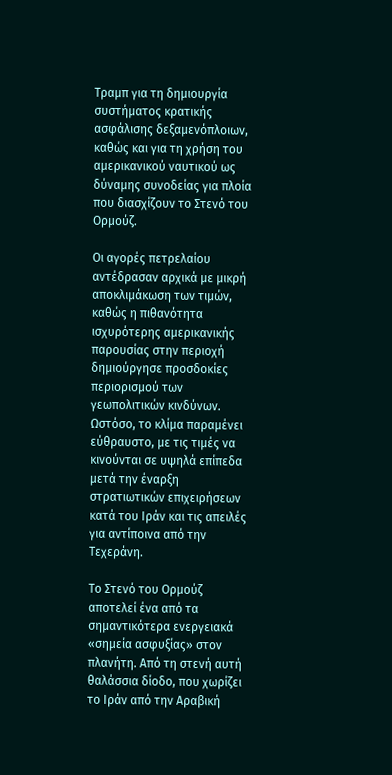Τραμπ για τη δημιουργία συστήματος κρατικής ασφάλισης δεξαμενόπλοιων, καθώς και για τη χρήση του αμερικανικού ναυτικού ως δύναμης συνοδείας για πλοία που διασχίζουν το Στενό του Ορμούζ.

Οι αγορές πετρελαίου αντέδρασαν αρχικά με μικρή αποκλιμάκωση των τιμών, καθώς η πιθανότητα ισχυρότερης αμερικανικής παρουσίας στην περιοχή δημιούργησε προσδοκίες περιορισμού των γεωπολιτικών κινδύνων. Ωστόσο, το κλίμα παραμένει εύθραυστο, με τις τιμές να κινούνται σε υψηλά επίπεδα μετά την έναρξη στρατιωτικών επιχειρήσεων κατά του Ιράν και τις απειλές για αντίποινα από την Τεχεράνη.

Το Στενό του Ορμούζ αποτελεί ένα από τα σημαντικότερα ενεργειακά «σημεία ασφυξίας» στον πλανήτη. Από τη στενή αυτή θαλάσσια δίοδο, που χωρίζει το Ιράν από την Αραβική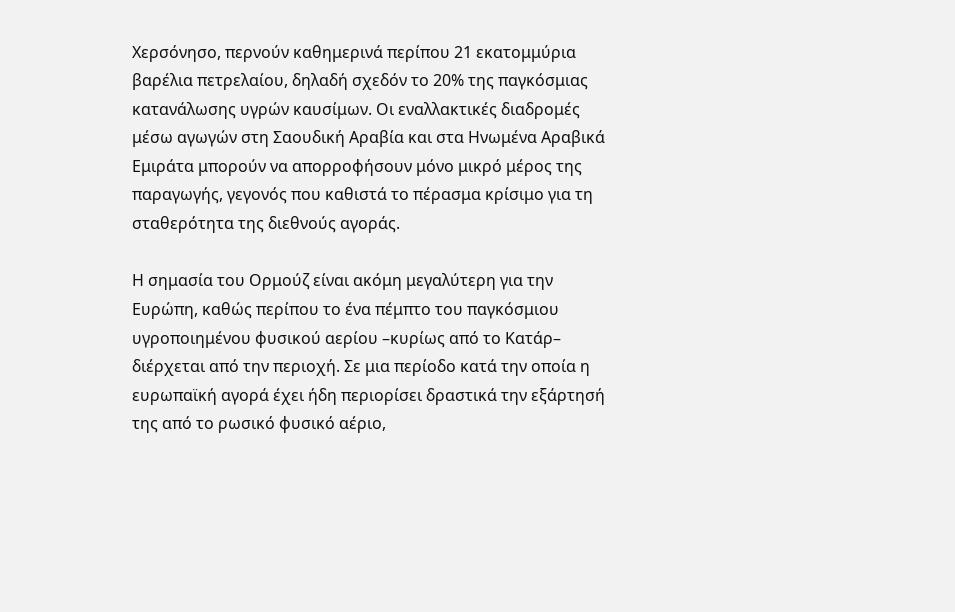Χερσόνησο, περνούν καθημερινά περίπου 21 εκατομμύρια βαρέλια πετρελαίου, δηλαδή σχεδόν το 20% της παγκόσμιας κατανάλωσης υγρών καυσίμων. Οι εναλλακτικές διαδρομές μέσω αγωγών στη Σαουδική Αραβία και στα Ηνωμένα Αραβικά Εμιράτα μπορούν να απορροφήσουν μόνο μικρό μέρος της παραγωγής, γεγονός που καθιστά το πέρασμα κρίσιμο για τη σταθερότητα της διεθνούς αγοράς.

Η σημασία του Ορμούζ είναι ακόμη μεγαλύτερη για την Ευρώπη, καθώς περίπου το ένα πέμπτο του παγκόσμιου υγροποιημένου φυσικού αερίου –κυρίως από το Κατάρ– διέρχεται από την περιοχή. Σε μια περίοδο κατά την οποία η ευρωπαϊκή αγορά έχει ήδη περιορίσει δραστικά την εξάρτησή της από το ρωσικό φυσικό αέριο,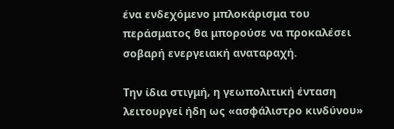ένα ενδεχόμενο μπλοκάρισμα του περάσματος θα μπορούσε να προκαλέσει σοβαρή ενεργειακή αναταραχή.

Την ίδια στιγμή, η γεωπολιτική ένταση λειτουργεί ήδη ως «ασφάλιστρο κινδύνου»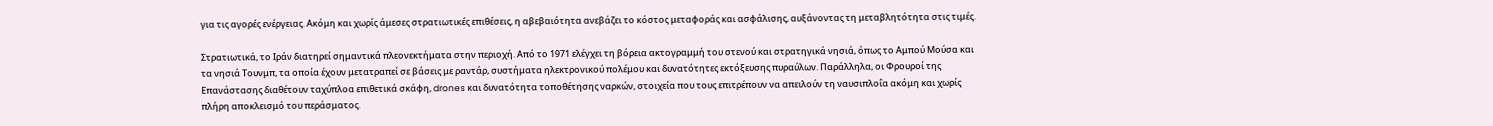για τις αγορές ενέργειας. Ακόμη και χωρίς άμεσες στρατιωτικές επιθέσεις, η αβεβαιότητα ανεβάζει το κόστος μεταφοράς και ασφάλισης, αυξάνοντας τη μεταβλητότητα στις τιμές.

Στρατιωτικά, το Ιράν διατηρεί σημαντικά πλεονεκτήματα στην περιοχή. Από το 1971 ελέγχει τη βόρεια ακτογραμμή του στενού και στρατηγικά νησιά, όπως το Αμπού Μούσα και τα νησιά Τουνμπ, τα οποία έχουν μετατραπεί σε βάσεις με ραντάρ, συστήματα ηλεκτρονικού πολέμου και δυνατότητες εκτόξευσης πυραύλων. Παράλληλα, οι Φρουροί της Επανάστασης διαθέτουν ταχύπλοα επιθετικά σκάφη, drones και δυνατότητα τοποθέτησης ναρκών, στοιχεία που τους επιτρέπουν να απειλούν τη ναυσιπλοΐα ακόμη και χωρίς πλήρη αποκλεισμό του περάσματος.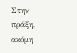Στην πράξη, ακόμη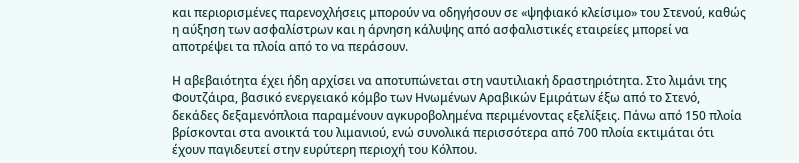και περιορισμένες παρενοχλήσεις μπορούν να οδηγήσουν σε «ψηφιακό κλείσιμο» του Στενού, καθώς η αύξηση των ασφαλίστρων και η άρνηση κάλυψης από ασφαλιστικές εταιρείες μπορεί να αποτρέψει τα πλοία από το να περάσουν.

Η αβεβαιότητα έχει ήδη αρχίσει να αποτυπώνεται στη ναυτιλιακή δραστηριότητα. Στο λιμάνι της Φουτζάιρα, βασικό ενεργειακό κόμβο των Ηνωμένων Αραβικών Εμιράτων έξω από το Στενό, δεκάδες δεξαμενόπλοια παραμένουν αγκυροβολημένα περιμένοντας εξελίξεις. Πάνω από 150 πλοία βρίσκονται στα ανοικτά του λιμανιού, ενώ συνολικά περισσότερα από 700 πλοία εκτιμάται ότι έχουν παγιδευτεί στην ευρύτερη περιοχή του Κόλπου.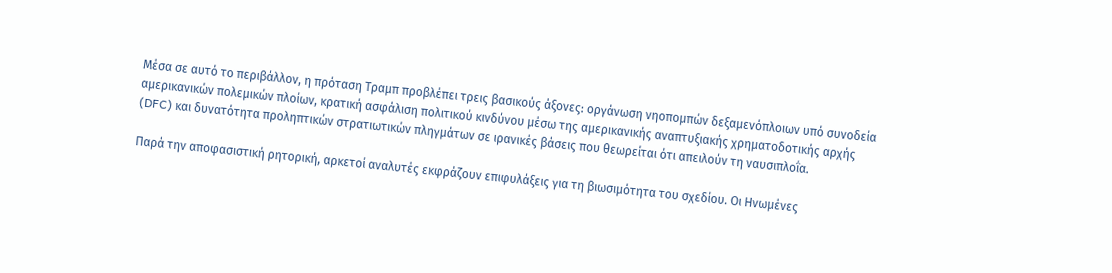Μέσα σε αυτό το περιβάλλον, η πρόταση Τραμπ προβλέπει τρεις βασικούς άξονες: οργάνωση νηοπομπών δεξαμενόπλοιων υπό συνοδεία αμερικανικών πολεμικών πλοίων, κρατική ασφάλιση πολιτικού κινδύνου μέσω της αμερικανικής αναπτυξιακής χρηματοδοτικής αρχής (DFC) και δυνατότητα προληπτικών στρατιωτικών πληγμάτων σε ιρανικές βάσεις που θεωρείται ότι απειλούν τη ναυσιπλοΐα.

Παρά την αποφασιστική ρητορική, αρκετοί αναλυτές εκφράζουν επιφυλάξεις για τη βιωσιμότητα του σχεδίου. Οι Ηνωμένες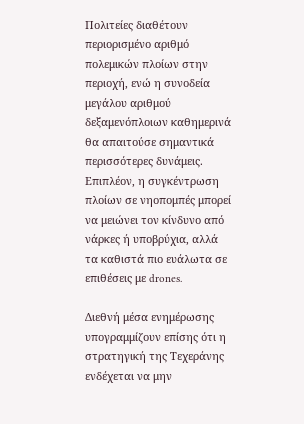Πολιτείες διαθέτουν περιορισμένο αριθμό πολεμικών πλοίων στην περιοχή, ενώ η συνοδεία μεγάλου αριθμού δεξαμενόπλοιων καθημερινά θα απαιτούσε σημαντικά περισσότερες δυνάμεις. Επιπλέον, η συγκέντρωση πλοίων σε νηοπομπές μπορεί να μειώνει τον κίνδυνο από νάρκες ή υποβρύχια, αλλά τα καθιστά πιο ευάλωτα σε επιθέσεις με drones.

Διεθνή μέσα ενημέρωσης υπογραμμίζουν επίσης ότι η στρατηγική της Τεχεράνης ενδέχεται να μην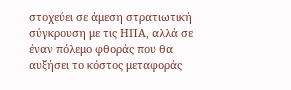στοχεύει σε άμεση στρατιωτική σύγκρουση με τις ΗΠΑ, αλλά σε έναν πόλεμο φθοράς που θα αυξήσει το κόστος μεταφοράς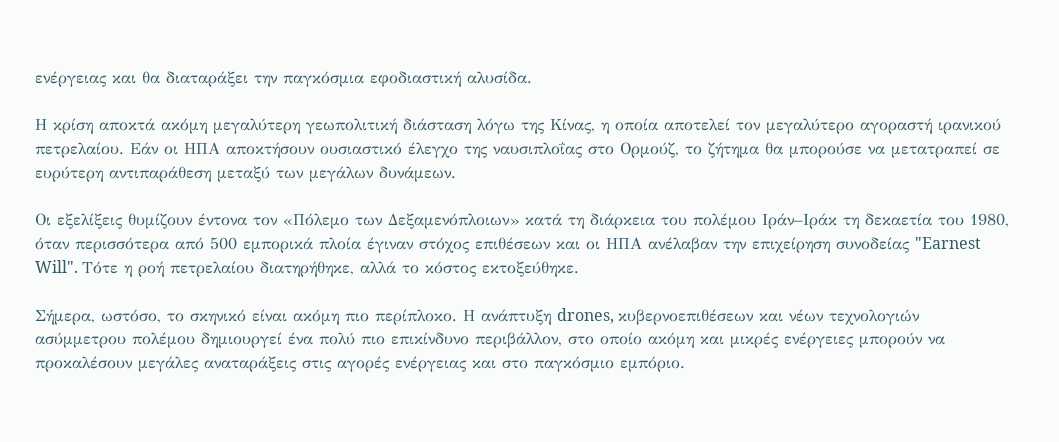ενέργειας και θα διαταράξει την παγκόσμια εφοδιαστική αλυσίδα.

Η κρίση αποκτά ακόμη μεγαλύτερη γεωπολιτική διάσταση λόγω της Κίνας, η οποία αποτελεί τον μεγαλύτερο αγοραστή ιρανικού πετρελαίου. Εάν οι ΗΠΑ αποκτήσουν ουσιαστικό έλεγχο της ναυσιπλοΐας στο Ορμούζ, το ζήτημα θα μπορούσε να μετατραπεί σε ευρύτερη αντιπαράθεση μεταξύ των μεγάλων δυνάμεων.

Οι εξελίξεις θυμίζουν έντονα τον «Πόλεμο των Δεξαμενόπλοιων» κατά τη διάρκεια του πολέμου Ιράν–Ιράκ τη δεκαετία του 1980, όταν περισσότερα από 500 εμπορικά πλοία έγιναν στόχος επιθέσεων και οι ΗΠΑ ανέλαβαν την επιχείρηση συνοδείας "Earnest Will". Τότε η ροή πετρελαίου διατηρήθηκε, αλλά το κόστος εκτοξεύθηκε.

Σήμερα, ωστόσο, το σκηνικό είναι ακόμη πιο περίπλοκο. Η ανάπτυξη drones, κυβερνοεπιθέσεων και νέων τεχνολογιών ασύμμετρου πολέμου δημιουργεί ένα πολύ πιο επικίνδυνο περιβάλλον, στο οποίο ακόμη και μικρές ενέργειες μπορούν να προκαλέσουν μεγάλες αναταράξεις στις αγορές ενέργειας και στο παγκόσμιο εμπόριο.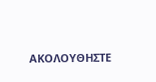ΑΚΟΛΟΥΘΗΣΤΕ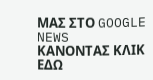ΜΑΣ ΣΤΟ GOOGLE NEWS ΚΑΝΟΝΤΑΣ ΚΛΙΚ ΕΔΩ